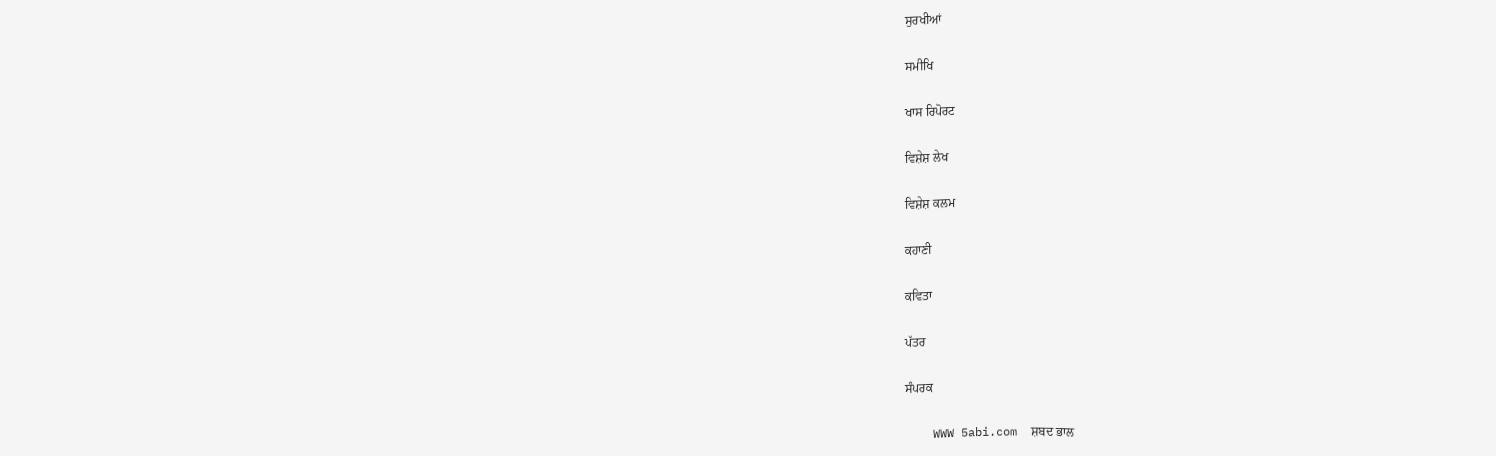ਸੁਰਖੀਆਂ

ਸਮੀਖਿ

ਖਾਸ ਰਿਪੋਰਟ

ਵਿਸ਼ੇਸ਼ ਲੇਖ

ਵਿਸ਼ੇਸ਼ ਕਲਮ

ਕਹਾਣੀ

ਕਵਿਤਾ

ਪੱਤਰ

ਸੰਪਰਕ

    WWW 5abi.com  ਸ਼ਬਦ ਭਾਲ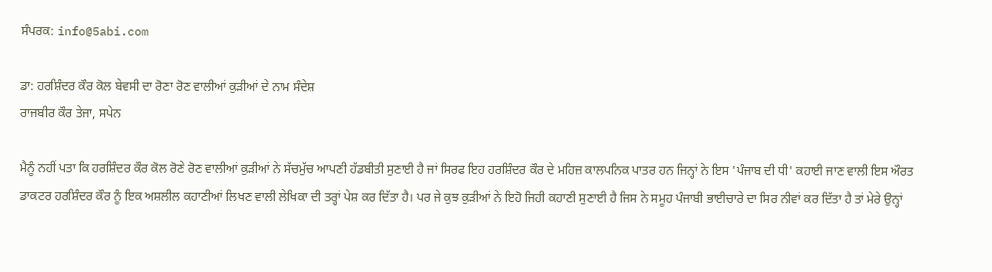ਸੰਪਰਕ: info@5abi.com

ਡਾ: ਹਰਸ਼ਿੰਦਰ ਕੌਰ ਕੋਲ ਬੇਵਸੀ ਦਾ ਰੋਣਾ ਰੋਣ ਵਾਲੀਆਂ ਕੁੜੀਆਂ ਦੇ ਨਾਮ ਸੰਦੇਸ਼
ਰਾਜਬੀਰ ਕੌਰ ਤੇਜਾ, ਸਪੇਨ

ਮੈਨੂੰ ਨਹੀਂ ਪਤਾ ਕਿ ਹਰਸ਼ਿੰਦਰ ਕੌਰ ਕੋਲ ਰੋਣੇ ਰੋਣ ਵਾਲੀਆਂ ਕੁੜੀਆਂ ਨੇ ਸੱਚਮੁੱਚ ਆਪਣੀ ਹੱਡਬੀਤੀ ਸੁਣਾਈ ਹੈ ਜਾਂ ਸਿਰਫ ਇਹ ਹਰਸ਼ਿੰਦਰ ਕੌਰ ਦੇ ਮਹਿਜ਼ ਕਾਲਪਨਿਕ ਪਾਤਰ ਹਨ ਜਿਨ੍ਹਾਂ ਨੇ ਇਸ 'ਪੰਜਾਬ ਦੀ ਧੀ' ਕਹਾਈ ਜਾਣ ਵਾਲੀ ਇਸ ਔਰਤ ਡਾਕਟਰ ਹਰਸ਼ਿੰਦਰ ਕੌਰ ਨੂੰ ਇਕ ਅਸ਼ਲੀਲ ਕਹਾਣੀਆਂ ਲਿਖਣ ਵਾਲੀ ਲੇਖਿਕਾ ਦੀ ਤਰ੍ਹਾਂ ਪੇਸ਼ ਕਰ ਦਿੱਤਾ ਹੈ। ਪਰ ਜੇ ਕੁਝ ਕੁੜੀਆਂ ਨੇ ਇਹੋ ਜਿਹੀ ਕਹਾਣੀ ਸੁਣਾਈ ਹੈ ਜਿਸ ਨੇ ਸਮੂਹ ਪੰਜਾਬੀ ਭਾਈਚਾਰੇ ਦਾ ਸਿਰ ਨੀਵਾਂ ਕਰ ਦਿੱਤਾ ਹੈ ਤਾਂ ਮੇਰੇ ਉਨ੍ਹਾਂ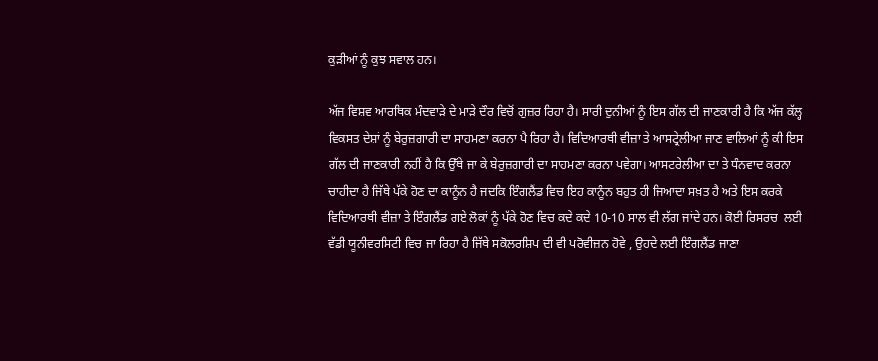ਕੁੜੀਆਂ ਨੂੰ ਕੁਝ ਸਵਾਲ ਹਨ।

ਅੱਜ ਵਿਸ਼ਵ ਆਰਥਿਕ ਮੰਦਵਾੜੇ ਦੇ ਮਾੜੇ ਦੌਰ ਵਿਚੋਂ ਗੁਜ਼ਰ ਰਿਹਾ ਹੈ। ਸਾਰੀ ਦੁਨੀਆਂ ਨੂੰ ਇਸ ਗੱਲ ਦੀ ਜਾਣਕਾਰੀ ਹੈ ਕਿ ਅੱਜ ਕੱਲ੍ਹ ਵਿਕਸਤ ਦੇਸ਼ਾਂ ਨੂੰ ਬੇਰੁਜ਼ਗਾਰੀ ਦਾ ਸਾਹਮਣਾ ਕਰਨਾ ਪੈ ਰਿਹਾ ਹੈ। ਵਿਦਿਆਰਥੀ ਵੀਜ਼ਾ ਤੇ ਆਸਟ੍ਰੇਲੀਆ ਜਾਣ ਵਾਲਿਆਂ ਨੂੰ ਕੀ ਇਸ ਗੱਲ ਦੀ ਜਾਣਕਾਰੀ ਨਹੀਂ ਹੈ ਕਿ ਉੱਥੇ ਜਾ ਕੇ ਬੇਰੁਜ਼ਗਾਰੀ ਦਾ ਸਾਹਮਣਾ ਕਰਨਾ ਪਵੇਗਾ। ਆਸਟਰੇਲੀਆ ਦਾ ਤੇ ਧੰਨਵਾਦ ਕਰਨਾ ਚਾਹੀਦਾ ਹੈ ਜਿੱਥੇ ਪੱਕੇ ਹੋਣ ਦਾ ਕਾਨੂੰਨ ਹੈ ਜਦਕਿ ਇੰਗਲੈਂਡ ਵਿਚ ਇਹ ਕਾਨੂੰਨ ਬਹੁਤ ਹੀ ਜਿਆਦਾ ਸਖ਼ਤ ਹੈ ਅਤੇ ਇਸ ਕਰਕੇ ਵਿਦਿਆਰਥੀ ਵੀਜ਼ਾ ਤੇ ਇੰਗਲੈਂਡ ਗਏ ਲੋਕਾਂ ਨੂੰ ਪੱਕੇ ਹੋਣ ਵਿਚ ਕਦੇ ਕਦੇ 10-10 ਸਾਲ ਵੀ ਲੱਗ ਜਾਂਦੇ ਹਨ। ਕੋਈ ਰਿਸਰਚ  ਲਈ ਵੱਡੀ ਯੂਨੀਵਰਸਿਟੀ ਵਿਚ ਜਾ ਰਿਹਾ ਹੈ ਜਿੱਥੇ ਸਕੋਲਰਸ਼ਿਪ ਦੀ ਵੀ ਪਰੋਵੀਜ਼ਨ ਹੋਵੇ , ਉਹਦੇ ਲਈ ਇੰਗਲੈਂਡ ਜਾਣਾ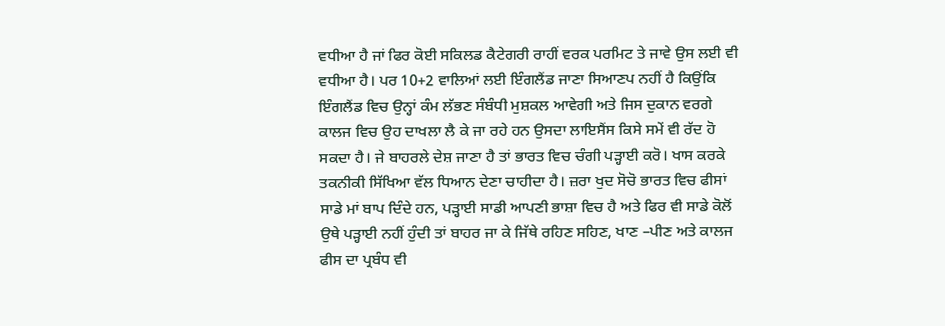ਵਧੀਆ ਹੈ ਜਾਂ ਫਿਰ ਕੋਈ ਸਕਿਲਡ ਕੈਟੇਗਰੀ ਰਾਹੀਂ ਵਰਕ ਪਰਮਿਟ ਤੇ ਜਾਵੇ ਉਸ ਲਈ ਵੀ ਵਧੀਆ ਹੈ। ਪਰ 10+2 ਵਾਲਿਆਂ ਲਈ ਇੰਗਲੈਂਡ ਜਾਣਾ ਸਿਆਣਪ ਨਹੀਂ ਹੈ ਕਿਉਂਕਿ ਇੰਗਲੈਂਡ ਵਿਚ ਉਨ੍ਹਾਂ ਕੰਮ ਲੱਭਣ ਸੰਬੰਧੀ ਮੁਸ਼ਕਲ ਆਵੇਗੀ ਅਤੇ ਜਿਸ ਦੁਕਾਨ ਵਰਗੇ ਕਾਲਜ ਵਿਚ ਉਹ ਦਾਖਲਾ ਲੈ ਕੇ ਜਾ ਰਹੇ ਹਨ ਉਸਦਾ ਲਾਇਸੈਂਸ ਕਿਸੇ ਸਮੇਂ ਵੀ ਰੱਦ ਹੋ ਸਕਦਾ ਹੈ। ਜੇ ਬਾਹਰਲੇ ਦੇਸ਼ ਜਾਣਾ ਹੈ ਤਾਂ ਭਾਰਤ ਵਿਚ ਚੰਗੀ ਪੜ੍ਹਾਈ ਕਰੋ। ਖਾਸ ਕਰਕੇ ਤਕਨੀਕੀ ਸਿੱਖਿਆ ਵੱਲ ਧਿਆਨ ਦੇਣਾ ਚਾਹੀਦਾ ਹੈ। ਜ਼ਰਾ ਖੁਦ ਸੋਚੋ ਭਾਰਤ ਵਿਚ ਫੀਸਾਂ ਸਾਡੇ ਮਾਂ ਬਾਪ ਦਿੰਦੇ ਹਨ, ਪੜ੍ਹਾਈ ਸਾਡੀ ਆਪਣੀ ਭਾਸ਼ਾ ਵਿਚ ਹੈ ਅਤੇ ਫਿਰ ਵੀ ਸਾਡੇ ਕੋਲੋਂ ਉਥੇ ਪੜ੍ਹਾਈ ਨਹੀਂ ਹੁੰਦੀ ਤਾਂ ਬਾਹਰ ਜਾ ਕੇ ਜਿੱਥੇ ਰਹਿਣ ਸਹਿਣ, ਖਾਣ –ਪੀਣ ਅਤੇ ਕਾਲਜ ਫੀਸ ਦਾ ਪ੍ਰਬੰਧ ਵੀ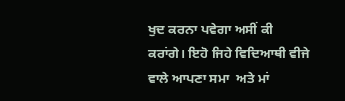ਖੁਦ ਕਰਨਾ ਪਵੇਗਾ ਅਸੀਂ ਕੀ ਕਰਾਂਗੇ। ਇਹੋ ਜਿਹੇ ਵਿਦਿਆਥੀ ਵੀਜੇ ਵਾਲੇ ਆਪਣਾ ਸਮਾ  ਅਤੇ ਮਾਂ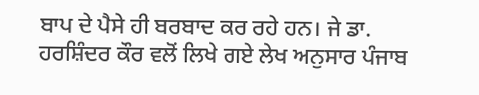ਬਾਪ ਦੇ ਪੈਸੇ ਹੀ ਬਰਬਾਦ ਕਰ ਰਹੇ ਹਨ। ਜੇ ਡਾ. ਹਰਸ਼ਿੰਦਰ ਕੌਰ ਵਲੋਂ ਲਿਖੇ ਗਏ ਲੇਖ ਅਨੁਸਾਰ ਪੰਜਾਬ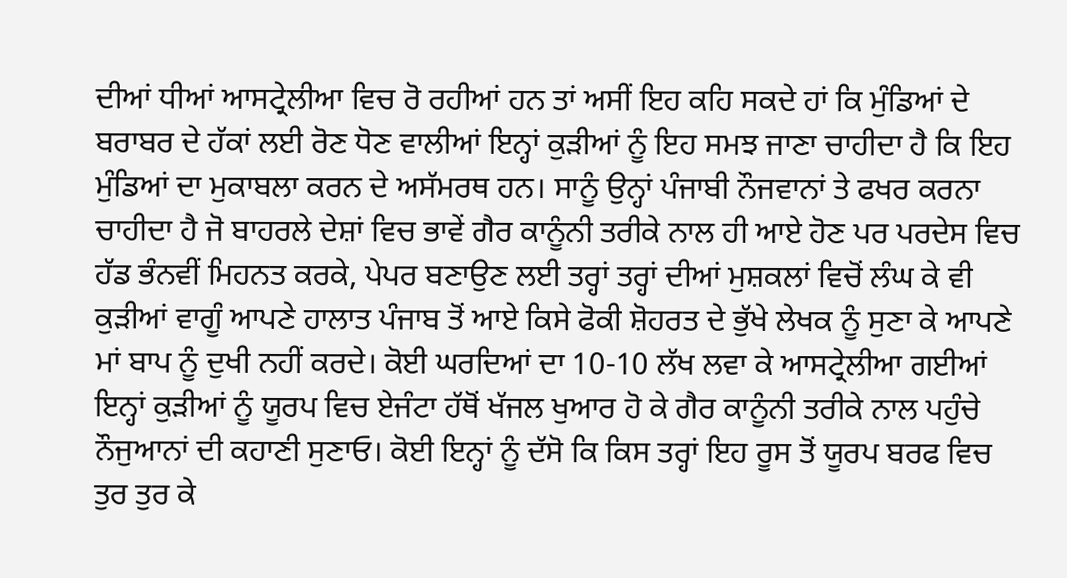ਦੀਆਂ ਧੀਆਂ ਆਸਟ੍ਰੇਲੀਆ ਵਿਚ ਰੋ ਰਹੀਆਂ ਹਨ ਤਾਂ ਅਸੀਂ ਇਹ ਕਹਿ ਸਕਦੇ ਹਾਂ ਕਿ ਮੁੰਡਿਆਂ ਦੇ ਬਰਾਬਰ ਦੇ ਹੱਕਾਂ ਲਈ ਰੋਣ ਧੋਣ ਵਾਲੀਆਂ ਇਨ੍ਹਾਂ ਕੁੜੀਆਂ ਨੂੰ ਇਹ ਸਮਝ ਜਾਣਾ ਚਾਹੀਦਾ ਹੈ ਕਿ ਇਹ ਮੁੰਡਿਆਂ ਦਾ ਮੁਕਾਬਲਾ ਕਰਨ ਦੇ ਅਸੱਮਰਥ ਹਨ। ਸਾਨੂੰ ਉਨ੍ਹਾਂ ਪੰਜਾਬੀ ਨੌਜਵਾਨਾਂ ਤੇ ਫਖਰ ਕਰਨਾ ਚਾਹੀਦਾ ਹੈ ਜੋ ਬਾਹਰਲੇ ਦੇਸ਼ਾਂ ਵਿਚ ਭਾਵੇਂ ਗੈਰ ਕਾਨੂੰਨੀ ਤਰੀਕੇ ਨਾਲ ਹੀ ਆਏ ਹੋਣ ਪਰ ਪਰਦੇਸ ਵਿਚ ਹੱਡ ਭੰਨਵੀਂ ਮਿਹਨਤ ਕਰਕੇ, ਪੇਪਰ ਬਣਾਉਣ ਲਈ ਤਰ੍ਹਾਂ ਤਰ੍ਹਾਂ ਦੀਆਂ ਮੁਸ਼ਕਲਾਂ ਵਿਚੋਂ ਲੰਘ ਕੇ ਵੀ ਕੁੜੀਆਂ ਵਾਗੂੰ ਆਪਣੇ ਹਾਲਾਤ ਪੰਜਾਬ ਤੋਂ ਆਏ ਕਿਸੇ ਫੋਕੀ ਸ਼ੋਹਰਤ ਦੇ ਭੁੱਖੇ ਲੇਖਕ ਨੂੰ ਸੁਣਾ ਕੇ ਆਪਣੇ ਮਾਂ ਬਾਪ ਨੂੰ ਦੁਖੀ ਨਹੀਂ ਕਰਦੇ। ਕੋਈ ਘਰਦਿਆਂ ਦਾ 10-10 ਲੱਖ ਲਵਾ ਕੇ ਆਸਟ੍ਰੇਲੀਆ ਗਈਆਂ ਇਨ੍ਹਾਂ ਕੁੜੀਆਂ ਨੂੰ ਯੂਰਪ ਵਿਚ ਏਜੰਟਾ ਹੱਥੋਂ ਖੱਜਲ ਖੁਆਰ ਹੋ ਕੇ ਗੈਰ ਕਾਨੂੰਨੀ ਤਰੀਕੇ ਨਾਲ ਪਹੁੰਚੇ ਨੌਜੁਆਨਾਂ ਦੀ ਕਹਾਣੀ ਸੁਣਾਓ। ਕੋਈ ਇਨ੍ਹਾਂ ਨੂੰ ਦੱਸੋ ਕਿ ਕਿਸ ਤਰ੍ਹਾਂ ਇਹ ਰੂਸ ਤੋਂ ਯੂਰਪ ਬਰਫ ਵਿਚ ਤੁਰ ਤੁਰ ਕੇ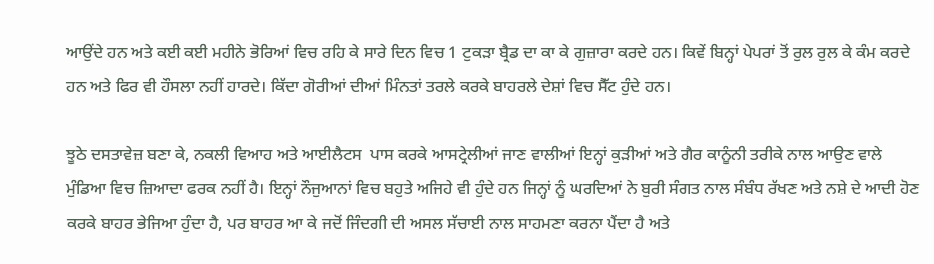ਆਉਂਦੇ ਹਨ ਅਤੇ ਕਈ ਕਈ ਮਹੀਨੇ ਭੋਰਿਆਂ ਵਿਚ ਰਹਿ ਕੇ ਸਾਰੇ ਦਿਨ ਵਿਚ 1 ਟੁਕੜਾ ਬ੍ਰੈਡ ਦਾ ਕਾ ਕੇ ਗੁਜ਼ਾਰਾ ਕਰਦੇ ਹਨ। ਕਿਵੇਂ ਬਿਨ੍ਹਾਂ ਪੇਪਰਾਂ ਤੋਂ ਰੁਲ ਰੁਲ ਕੇ ਕੰਮ ਕਰਦੇ ਹਨ ਅਤੇ ਫਿਰ ਵੀ ਹੌਸਲਾ ਨਹੀਂ ਹਾਰਦੇ। ਕਿੱਦਾ ਗੋਰੀਆਂ ਦੀਆਂ ਮਿੰਨਤਾਂ ਤਰਲੇ ਕਰਕੇ ਬਾਹਰਲੇ ਦੇਸ਼ਾਂ ਵਿਚ ਸੈੱਟ ਹੁੰਦੇ ਹਨ।

ਝੂਠੇ ਦਸਤਾਵੇਜ਼ ਬਣਾ ਕੇ, ਨਕਲੀ ਵਿਆਹ ਅਤੇ ਆਈਲੈਟਸ  ਪਾਸ ਕਰਕੇ ਆਸਟ੍ਰੇਲੀਆਂ ਜਾਣ ਵਾਲੀਆਂ ਇਨ੍ਹਾਂ ਕੁੜੀਆਂ ਅਤੇ ਗੈਰ ਕਾਨੂੰਨੀ ਤਰੀਕੇ ਨਾਲ ਆਉਣ ਵਾਲੇ ਮੁੰਡਿਆ ਵਿਚ ਜ਼ਿਆਦਾ ਫਰਕ ਨਹੀਂ ਹੈ। ਇਨ੍ਹਾਂ ਨੌਜੁਆਨਾਂ ਵਿਚ ਬਹੁਤੇ ਅਜਿਹੇ ਵੀ ਹੁੰਦੇ ਹਨ ਜਿਨ੍ਹਾਂ ਨੂੰ ਘਰਦਿਆਂ ਨੇ ਬੁਰੀ ਸੰਗਤ ਨਾਲ ਸੰਬੰਧ ਰੱਖਣ ਅਤੇ ਨਸ਼ੇ ਦੇ ਆਦੀ ਹੋਣ ਕਰਕੇ ਬਾਹਰ ਭੇਜਿਆ ਹੁੰਦਾ ਹੈ, ਪਰ ਬਾਹਰ ਆ ਕੇ ਜਦੋਂ ਜਿੰਦਗੀ ਦੀ ਅਸਲ ਸੱਚਾਈ ਨਾਲ ਸਾਹਮਣਾ ਕਰਨਾ ਪੈਂਦਾ ਹੈ ਅਤੇ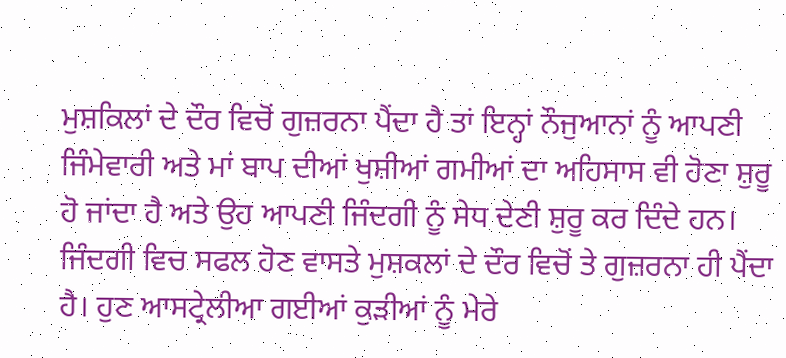ਮੁਸ਼ਕਿਲਾਂ ਦੇ ਦੌਰ ਵਿਚੋਂ ਗੁਜ਼ਰਨਾ ਪੈਂਦਾ ਹੈ ਤਾਂ ਇਨ੍ਹਾਂ ਨੌਜੁਆਨਾਂ ਨੂੰ ਆਪਣੀ ਜਿੰਮੇਵਾਰੀ ਅਤੇ ਮਾਂ ਬਾਪ ਦੀਆਂ ਖੁਸ਼ੀਆਂ ਗਮੀਆਂ ਦਾ ਅਹਿਸਾਸ ਵੀ ਹੋਣਾ ਸ਼ੁਰੂ ਹੋ ਜਾਂਦਾ ਹੈ ਅਤੇ ਉਹ ਆਪਣੀ ਜਿੰਦਗੀ ਨੂੰ ਸੇਧ ਦੇਣੀ ਸ਼ੁਰੂ ਕਰ ਦਿੰਦੇ ਹਨ। ਜਿੰਦਗੀ ਵਿਚ ਸਫਲ ਹੋਣ ਵਾਸਤੇ ਮੁਸ਼ਕਲਾਂ ਦੇ ਦੌਰ ਵਿਚੋਂ ਤੇ ਗੁਜ਼ਰਨਾ ਹੀ ਪੈਂਦਾ ਹੈ। ਹੁਣ ਆਸਟ੍ਰੇਲੀਆ ਗਈਆਂ ਕੁੜੀਆਂ ਨੂੰ ਮੇਰੇ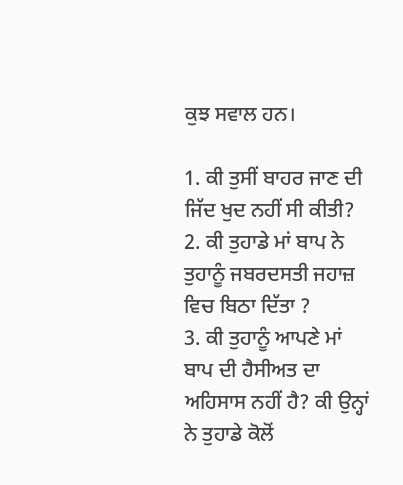ਕੁਝ ਸਵਾਲ ਹਨ।

1. ਕੀ ਤੁਸੀਂ ਬਾਹਰ ਜਾਣ ਦੀ ਜਿੱਦ ਖੁਦ ਨਹੀਂ ਸੀ ਕੀਤੀ?
2. ਕੀ ਤੁਹਾਡੇ ਮਾਂ ਬਾਪ ਨੇ ਤੁਹਾਨੂੰ ਜਬਰਦਸਤੀ ਜਹਾਜ਼ ਵਿਚ ਬਿਠਾ ਦਿੱਤਾ ?
3. ਕੀ ਤੁਹਾਨੂੰ ਆਪਣੇ ਮਾਂ ਬਾਪ ਦੀ ਹੈਸੀਅਤ ਦਾ ਅਹਿਸਾਸ ਨਹੀਂ ਹੈ? ਕੀ ਉਨ੍ਹਾਂ ਨੇ ਤੁਹਾਡੇ ਕੋਲੋਂ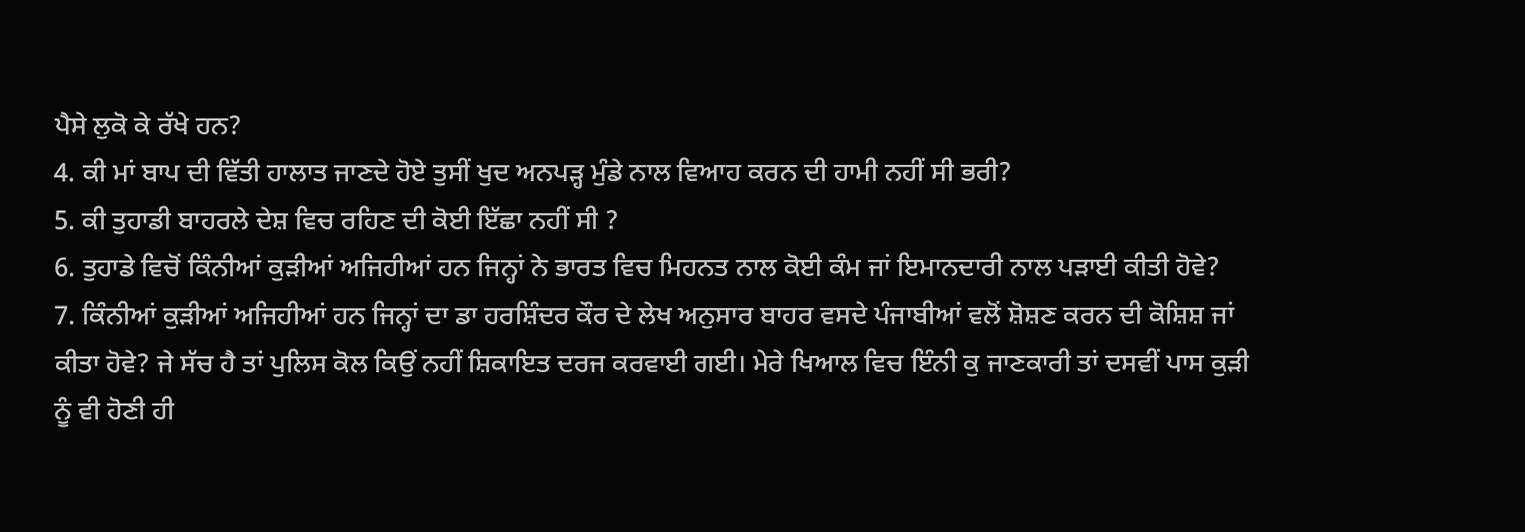ਪੈਸੇ ਲੁਕੋ ਕੇ ਰੱਖੇ ਹਨ?
4. ਕੀ ਮਾਂ ਬਾਪ ਦੀ ਵਿੱਤੀ ਹਾਲਾਤ ਜਾਣਦੇ ਹੋਏ ਤੁਸੀਂ ਖੁਦ ਅਨਪੜ੍ਹ ਮੁੰਡੇ ਨਾਲ ਵਿਆਹ ਕਰਨ ਦੀ ਹਾਮੀ ਨਹੀਂ ਸੀ ਭਰੀ?
5. ਕੀ ਤੁਹਾਡੀ ਬਾਹਰਲੇ ਦੇਸ਼ ਵਿਚ ਰਹਿਣ ਦੀ ਕੋਈ ਇੱਛਾ ਨਹੀਂ ਸੀ ?
6. ਤੁਹਾਡੇ ਵਿਚੋਂ ਕਿੰਨੀਆਂ ਕੁੜੀਆਂ ਅਜਿਹੀਆਂ ਹਨ ਜਿਨ੍ਹਾਂ ਨੇ ਭਾਰਤ ਵਿਚ ਮਿਹਨਤ ਨਾਲ ਕੋਈ ਕੰਮ ਜਾਂ ਇਮਾਨਦਾਰੀ ਨਾਲ ਪੜਾਈ ਕੀਤੀ ਹੋਵੇ?
7. ਕਿੰਨੀਆਂ ਕੁੜੀਆਂ ਅਜਿਹੀਆਂ ਹਨ ਜਿਨ੍ਹਾਂ ਦਾ ਡਾ ਹਰਸ਼ਿੰਦਰ ਕੌਰ ਦੇ ਲੇਖ ਅਨੁਸਾਰ ਬਾਹਰ ਵਸਦੇ ਪੰਜਾਬੀਆਂ ਵਲੋਂ ਸ਼ੋਸ਼ਣ ਕਰਨ ਦੀ ਕੋਸ਼ਿਸ਼ ਜਾਂ ਕੀਤਾ ਹੋਵੇ? ਜੇ ਸੱਚ ਹੈ ਤਾਂ ਪੁਲਿਸ ਕੋਲ ਕਿਉਂ ਨਹੀਂ ਸ਼ਿਕਾਇਤ ਦਰਜ ਕਰਵਾਈ ਗਈ। ਮੇਰੇ ਖਿਆਲ ਵਿਚ ਇੰਨੀ ਕੁ ਜਾਣਕਾਰੀ ਤਾਂ ਦਸਵੀਂ ਪਾਸ ਕੁੜੀ ਨੂੰ ਵੀ ਹੋਣੀ ਹੀ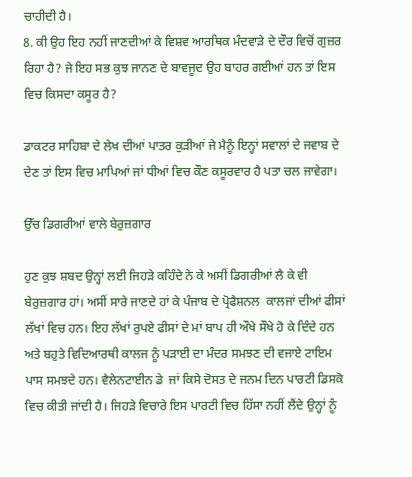ਚਾਹੀਦੀ ਹੈ।
8. ਕੀ ਉਹ ਇਹ ਨਹੀਂ ਜਾਣਦੀਆਂ ਕੇ ਵਿਸ਼ਵ ਆਰਥਿਕ ਮੰਦਵਾੜੇ ਦੇ ਦੌਰ ਵਿਚੋਂ ਗੁਜ਼ਰ ਰਿਹਾ ਹੈ? ਜੇ ਇਹ ਸਭ ਕੁਝ ਜਾਨਣ ਦੇ ਬਾਵਜੂਦ ਉਹ ਬਾਹਰ ਗਈਆਂ ਹਨ ਤਾਂ ਇਸ ਵਿਚ ਕਿਸਦਾ ਕਸੂਰ ਹੈ?

ਡਾਕਟਰ ਸਾਹਿਬਾ ਦੇ ਲੇਖ ਦੀਆਂ ਪਾਤਰ ਕੁੜੀਆਂ ਜੇ ਮੈਨੂੰ ਇਨ੍ਹਾਂ ਸਵਾਲਾਂ ਦੇ ਜਵਾਬ ਦੇ ਦੇਣ ਤਾਂ ਇਸ ਵਿਚ ਮਾਪਿਆਂ ਜਾਂ ਧੀਆਂ ਵਿਚ ਕੌਣ ਕਸੂਰਵਾਰ ਹੈ ਪਤਾ ਚਲ ਜਾਵੇਗਾ।

ਉੱਚ ਡਿਗਰੀਆਂ ਵਾਲੇ ਬੇਰੁਜ਼ਗਾਰ

ਹੁਣ ਕੁਝ ਸ਼ਬਦ ਉਨ੍ਹਾਂ ਲਈ ਜਿਹੜੇ ਕਹਿੰਦੇ ਨੇ ਕੇ ਅਸੀਂ ਡਿਗਰੀਆਂ ਲੈ ਕੇ ਵੀ ਬੇਰੁਜ਼ਗਾਰ ਹਾਂ। ਅਸੀਂ ਸਾਰੇ ਜਾਣਦੇ ਹਾਂ ਕੇ ਪੰਜਾਬ ਦੇ ਪ੍ਰੋਫੈਸ਼ਨਲ  ਕਾਲਜਾਂ ਦੀਆਂ ਫੀਸਾਂ ਲੱਖਾਂ ਵਿਚ ਹਨ। ਇਹ ਲੱਖਾਂ ਰੁਪਏ ਫੀਸਾਂ ਦੇ ਮਾਂ ਬਾਪ ਹੀ ਔਖੇ ਸੌਖੇ ਹੋ ਕੇ ਦਿੰਦੇ ਹਨ ਅਤੇ ਬਹੁਤੇ ਵਿਦਿਆਰਥੀ ਕਾਲਜ ਨੂੰ ਪੜਾਈ ਦਾ ਮੰਦਰ ਸਮਝਣ ਦੀ ਵਜਾਏ ਟਾਇਮ ਪਾਸ ਸਮਝਦੇ ਹਨ। ਵੈਲੇਨਟਾਈਨ ਡੇ  ਜਾਂ ਕਿਸੇ ਦੋਸਤ ਦੇ ਜਨਮ ਦਿਨ ਪਾਰਟੀ ਡਿਸਕੋ ਵਿਚ ਕੀਤੀ ਜਾਂਦੀ ਹੈ। ਜਿਹੜੇ ਵਿਚਾਰੇ ਇਸ ਪਾਰਟੀ ਵਿਚ ਹਿੱਸਾ ਨਹੀਂ ਲੈਂਦੇ ਉਨ੍ਹਾਂ ਨੂੰ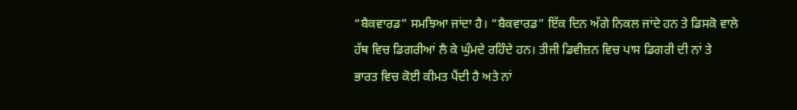“ਬੈਕਵਾਰਡ” ਸਮਝਿਆ ਜਾਂਦਾ ਹੈ। “ਬੈਕਵਾਰਡ” ਇੱਕ ਦਿਨ ਅੱਗੇ ਨਿਕਲ ਜਾਂਦੇ ਹਨ ਤੇ ਡਿਸਕੋ ਵਾਲੇ ਹੱਥ ਵਿਚ ਡਿਗਰੀਆਂ ਲੈ ਕੇ ਘੁੰਮਦੇ ਰਹਿੰਦੇ ਹਨ। ਤੀਜੀ ਡਿਵੀਜ਼ਨ ਵਿਚ ਪਾਸ ਡਿਗਰੀ ਦੀ ਨਾਂ ਤੇ ਭਾਰਤ ਵਿਚ ਕੋਈ ਕੀਮਤ ਪੈਂਦੀ ਹੈ ਅਤੇ ਨਾਂ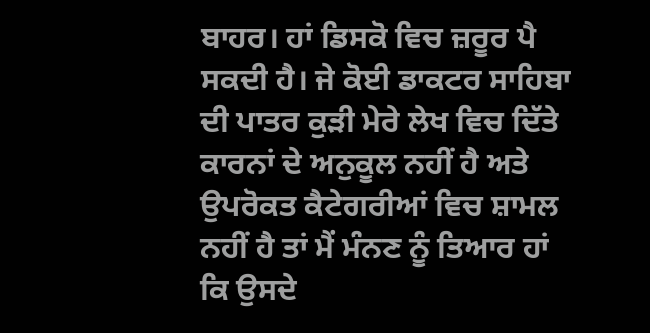ਬਾਹਰ। ਹਾਂ ਡਿਸਕੋ ਵਿਚ ਜ਼ਰੂਰ ਪੈ ਸਕਦੀ ਹੈ। ਜੇ ਕੋਈ ਡਾਕਟਰ ਸਾਹਿਬਾ ਦੀ ਪਾਤਰ ਕੁੜੀ ਮੇਰੇ ਲੇਖ ਵਿਚ ਦਿੱਤੇ ਕਾਰਨਾਂ ਦੇ ਅਨੁਕੂਲ ਨਹੀਂ ਹੈ ਅਤੇ ਉਪਰੋਕਤ ਕੈਟੇਗਰੀਆਂ ਵਿਚ ਸ਼ਾਮਲ ਨਹੀਂ ਹੈ ਤਾਂ ਮੈਂ ਮੰਨਣ ਨੂੰ ਤਿਆਰ ਹਾਂ ਕਿ ਉਸਦੇ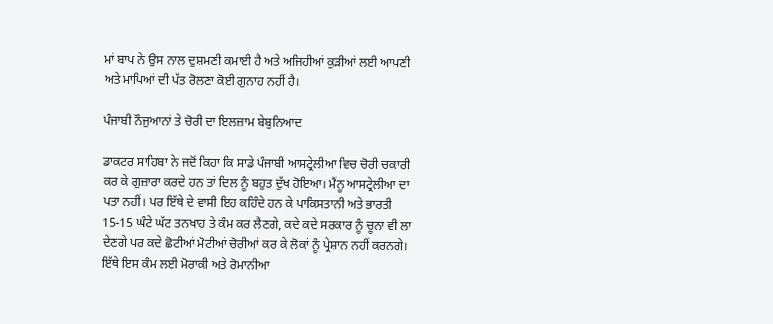ਮਾਂ ਬਾਪ ਨੇ ਉਸ ਨਾਲ ਦੁਸ਼ਮਣੀ ਕਮਾਈ ਹੈ ਅਤੇ ਅਜਿਹੀਆਂ ਕੁੜੀਆਂ ਲਈ ਆਪਣੀ ਅਤੇ ਮਾਪਿਆਂ ਦੀ ਪੱਤ ਰੋਲਣਾ ਕੋਈ ਗੁਨਾਹ ਨਹੀਂ ਹੈ।

ਪੰਜਾਬੀ ਨੌਜੁਆਨਾਂ ਤੇ ਚੋਰੀ ਦਾ ਇਲਜ਼ਾਮ ਬੇਬੁਨਿਆਦ

ਡਾਕਟਰ ਸਾਹਿਬਾ ਨੇ ਜਦੋਂ ਕਿਹਾ ਕਿ ਸਾਡੇ ਪੰਜਾਬੀ ਆਸਟ੍ਰੇਲੀਆ ਵਿਚ ਚੋਰੀ ਚਕਾਰੀ ਕਰ ਕੇ ਗੁਜ਼ਾਰਾ ਕਰਦੇ ਹਨ ਤਾਂ ਦਿਲ ਨੂੰ ਬਹੁਤ ਦੁੱਖ ਹੋਇਆ। ਮੈਂਨੂ ਆਸਟ੍ਰੇਲੀਆ ਦਾ ਪਤਾ ਨਹੀਂ। ਪਰ ਇੱਥੇ ਦੇ ਵਾਸੀ ਇਹ ਕਹਿੰਦੇ ਹਨ ਕੇ ਪਾਕਿਸਤਾਨੀ ਅਤੇ ਭਾਰਤੀ 15-15 ਘੰਟੇ ਘੱਟ ਤਨਖਾਹ ਤੇ ਕੰਮ ਕਰ ਲੈਣਗੇ, ਕਦੇ ਕਦੇ ਸਰਕਾਰ ਨੂੰ ਚੂਨਾ ਵੀ ਲਾ ਦੇਣਗੇ ਪਰ ਕਦੇ ਛੋਟੀਆਂ ਮੋਟੀਆਂ ਚੋਰੀਆਂ ਕਰ ਕੇ ਲੋਕਾਂ ਨੂੰ ਪ੍ਰੇਸ਼ਾਨ ਨਹੀਂ ਕਰਨਗੇ। ਇੱਥੇ ਇਸ ਕੰਮ ਲਈ ਮੋਰਾਕੀ ਅਤੇ ਰੋਮਾਨੀਆ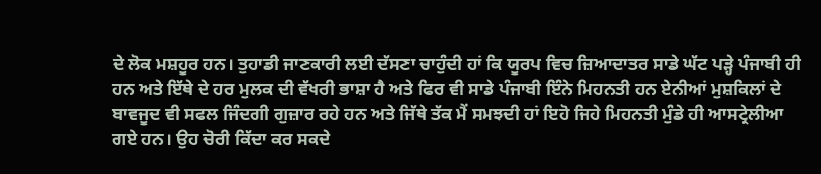ਦੇ ਲੋਕ ਮਸ਼ਹੂਰ ਹਨ। ਤੁਹਾਡੀ ਜਾਣਕਾਰੀ ਲਈ ਦੱਸਣਾ ਚਾਹੁੰਦੀ ਹਾਂ ਕਿ ਯੂਰਪ ਵਿਚ ਜ਼ਿਆਦਾਤਰ ਸਾਡੇ ਘੱਟ ਪੜ੍ਹੇ ਪੰਜਾਬੀ ਹੀ ਹਨ ਅਤੇ ਇੱਥੇ ਦੇ ਹਰ ਮੁਲਕ ਦੀ ਵੱਖਰੀ ਭਾਸ਼ਾ ਹੈ ਅਤੇ ਫਿਰ ਵੀ ਸਾਡੇ ਪੰਜਾਬੀ ਇੰਨੇ ਮਿਹਨਤੀ ਹਨ ਏਨੀਆਂ ਮੁਸ਼ਕਿਲਾਂ ਦੇ ਬਾਵਜੂਦ ਵੀ ਸਫਲ ਜਿੰਦਗੀ ਗੁਜ਼ਾਰ ਰਹੇ ਹਨ ਅਤੇ ਜਿੱਥੇ ਤੱਕ ਮੈਂ ਸਮਝਦੀ ਹਾਂ ਇਹੋ ਜਿਹੇ ਮਿਹਨਤੀ ਮੁੰਡੇ ਹੀ ਆਸਟ੍ਰੇਲੀਆ ਗਏ ਹਨ। ਉਹ ਚੋਰੀ ਕਿੱਦਾ ਕਰ ਸਕਦੇ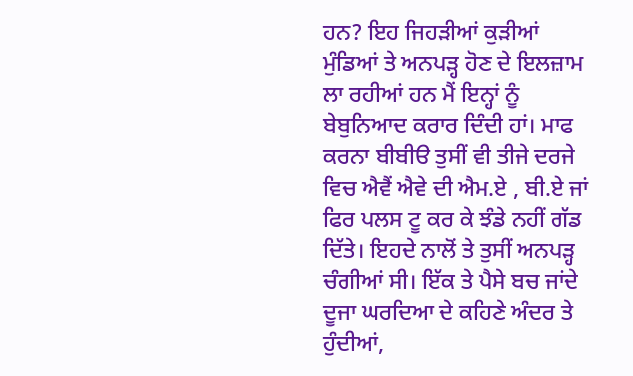ਹਨ? ਇਹ ਜਿਹੜੀਆਂ ਕੁੜੀਆਂ ਮੁੰਡਿਆਂ ਤੇ ਅਨਪੜ੍ਹ ਹੋਣ ਦੇ ਇਲਜ਼ਾਮ ਲਾ ਰਹੀਆਂ ਹਨ ਮੈਂ ਇਨ੍ਹਾਂ ਨੂੰ ਬੇਬੁਨਿਆਦ ਕਰਾਰ ਦਿੰਦੀ ਹਾਂ। ਮਾਫ ਕਰਨਾ ਬੀਬੀੳ ਤੁਸੀਂ ਵੀ ਤੀਜੇ ਦਰਜੇ ਵਿਚ ਐਵੈਂ ਐਵੇ ਦੀ ਐਮ.ਏ , ਬੀ.ਏ ਜਾਂ ਫਿਰ ਪਲਸ ਟੂ ਕਰ ਕੇ ਝੰਡੇ ਨਹੀਂ ਗੱਡ ਦਿੱਤੇ। ਇਹਦੇ ਨਾਲੋਂ ਤੇ ਤੁਸੀਂ ਅਨਪੜ੍ਹ ਚੰਗੀਆਂ ਸੀ। ਇੱਕ ਤੇ ਪੈਸੇ ਬਚ ਜਾਂਦੇ ਦੂਜਾ ਘਰਦਿਆ ਦੇ ਕਹਿਣੇ ਅੰਦਰ ਤੇ ਹੁੰਦੀਆਂ,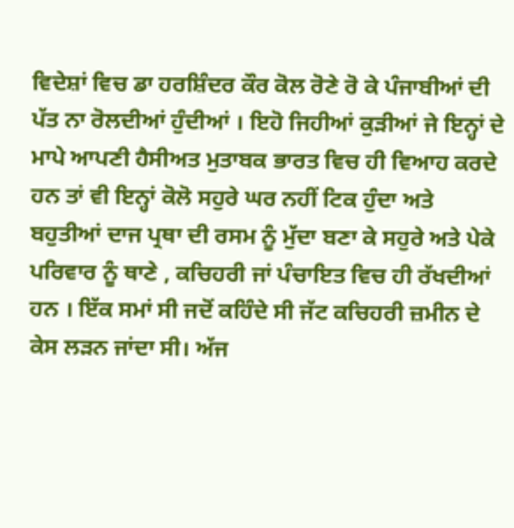ਵਿਦੇਸ਼ਾਂ ਵਿਚ ਡਾ ਹਰਸ਼ਿੰਦਰ ਕੌਰ ਕੋਲ ਰੋਣੇ ਰੋ ਕੇ ਪੰਜਾਬੀਆਂ ਦੀ ਪੱਤ ਨਾ ਰੋਲਦੀਆਂ ਹੁੰਦੀਆਂ । ਇਹੋ ਜਿਹੀਆਂ ਕੁੜੀਆਂ ਜੇ ਇਨ੍ਹਾਂ ਦੇ ਮਾਪੇ ਆਪਣੀ ਹੈਸੀਅਤ ਮੁਤਾਬਕ ਭਾਰਤ ਵਿਚ ਹੀ ਵਿਆਹ ਕਰਦੇ ਹਨ ਤਾਂ ਵੀ ਇਨ੍ਹਾਂ ਕੋਲੋ ਸਹੁਰੇ ਘਰ ਨਹੀਂ ਟਿਕ ਹੁੰਦਾ ਅਤੇ ਬਹੁਤੀਆਂ ਦਾਜ ਪ੍ਰਥਾ ਦੀ ਰਸਮ ਨੂੰ ਮੁੱਦਾ ਬਣਾ ਕੇ ਸਹੁਰੇ ਅਤੇ ਪੇਕੇ ਪਰਿਵਾਰ ਨੂੰ ਥਾਣੇ , ਕਚਿਹਰੀ ਜਾਂ ਪੰਚਾਇਤ ਵਿਚ ਹੀ ਰੱਖਦੀਆਂ ਹਨ । ਇੱਕ ਸਮਾਂ ਸੀ ਜਦੋਂ ਕਹਿੰਦੇ ਸੀ ਜੱਟ ਕਚਿਹਰੀ ਜ਼ਮੀਨ ਦੇ ਕੇਸ ਲੜਨ ਜਾਂਦਾ ਸੀ। ਅੱਜ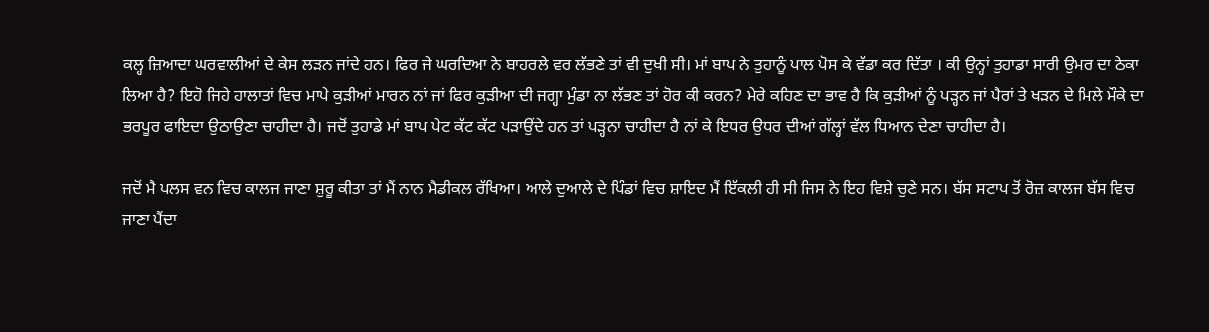ਕਲ੍ਹ ਜ਼ਿਆਦਾ ਘਰਵਾਲੀਆਂ ਦੇ ਕੇਸ ਲੜਨ ਜਾਂਦੇ ਹਨ। ਫਿਰ ਜੇ ਘਰਦਿਆ ਨੇ ਬਾਹਰਲੇ ਵਰ ਲੱਭਣੇ ਤਾਂ ਵੀ ਦੁਖੀ ਸੀ। ਮਾਂ ਬਾਪ ਨੇ ਤੁਹਾਨੂੰ ਪਾਲ ਪੋਸ ਕੇ ਵੱਡਾ ਕਰ ਦਿੱਤਾ । ਕੀ ਉਨ੍ਹਾਂ ਤੁਹਾਡਾ ਸਾਰੀ ਉਮਰ ਦਾ ਠੇਕਾ ਲਿਆ ਹੈ? ਇਹੋ ਜਿਹੇ ਹਾਲਾਤਾਂ ਵਿਚ ਮਾਪੇ ਕੁੜੀਆਂ ਮਾਰਨ ਨਾਂ ਜਾਂ ਫਿਰ ਕੁੜੀਆ ਦੀ ਜਗ੍ਹਾ ਮੁੰਡਾ ਨਾ ਲੱਭਣ ਤਾਂ ਹੋਰ ਕੀ ਕਰਨ? ਮੇਰੇ ਕਹਿਣ ਦਾ ਭਾਵ ਹੈ ਕਿ ਕੁੜੀਆਂ ਨੂੰ ਪੜ੍ਹਨ ਜਾਂ ਪੈਰਾਂ ਤੇ ਖੜਨ ਦੇ ਮਿਲੇ ਮੌਕੇ ਦਾ ਭਰਪੂਰ ਫਾਇਦਾ ਉਠਾਉਣਾ ਚਾਹੀਦਾ ਹੈ। ਜਦੋਂ ਤੁਹਾਡੇ ਮਾਂ ਬਾਪ ਪੇਟ ਕੱਟ ਕੱਟ ਪੜਾਉਂਦੇ ਹਨ ਤਾਂ ਪੜ੍ਹਨਾ ਚਾਹੀਦਾ ਹੈ ਨਾਂ ਕੇ ਇਧਰ ਉਧਰ ਦੀਆਂ ਗੱਲ੍ਹਾਂ ਵੱਲ ਧਿਆਨ ਦੇਣਾ ਚਾਹੀਦਾ ਹੈ।

ਜਦੋਂ ਮੈ ਪਲਸ ਵਨ ਵਿਚ ਕਾਲਜ ਜਾਣਾ ਸ਼ੁਰੂ ਕੀਤਾ ਤਾਂ ਮੈਂ ਨਾਨ ਮੈਡੀਕਲ ਰੱਖਿਆ। ਆਲੇ ਦੁਆਲੇ ਦੇ ਪਿੰਡਾਂ ਵਿਚ ਸ਼ਾਇਦ ਮੈਂ ਇੱਕਲੀ ਹੀ ਸੀ ਜਿਸ ਨੇ ਇਹ ਵਿਸ਼ੇ ਚੁਣੇ ਸਨ। ਬੱਸ ਸਟਾਪ ਤੋਂ ਰੋਜ਼ ਕਾਲਜ ਬੱਸ ਵਿਚ ਜਾਣਾ ਪੈਂਦਾ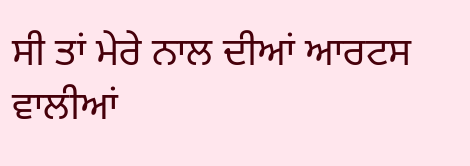ਸੀ ਤਾਂ ਮੇਰੇ ਨਾਲ ਦੀਆਂ ਆਰਟਸ ਵਾਲੀਆਂ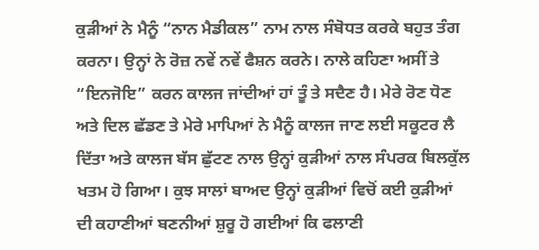ਕੁੜੀਆਂ ਨੇ ਮੈਨੂੰ “ਨਾਨ ਮੈਡੀਕਲ” ਨਾਮ ਨਾਲ ਸੰਬੋਧਤ ਕਰਕੇ ਬਹੁਤ ਤੰਗ ਕਰਨਾ। ਉਨ੍ਹਾਂ ਨੇ ਰੋਜ਼ ਨਵੇਂ ਨਵੇਂ ਫੈਸ਼ਨ ਕਰਨੇ। ਨਾਲੇ ਕਹਿਣਾ ਅਸੀਂ ਤੇ “ਇਨਜੋਇ” ਕਰਨ ਕਾਲਜ ਜਾਂਦੀਆਂ ਹਾਂ ਤੂੰ ਤੇ ਸਦੈਣ ਹੈ। ਮੇਰੇ ਰੋਣ ਧੋਣ ਅਤੇ ਦਿਲ ਛੱਡਣ ਤੇ ਮੇਰੇ ਮਾਪਿਆਂ ਨੇ ਮੈਨੂੰ ਕਾਲਜ ਜਾਣ ਲਈ ਸਕੂਟਰ ਲੈ ਦਿੱਤਾ ਅਤੇ ਕਾਲਜ ਬੱਸ ਛੁੱਟਣ ਨਾਲ ਉਨ੍ਹਾਂ ਕੁੜੀਆਂ ਨਾਲ ਸੰਪਰਕ ਬਿਲਕੁੱਲ ਖਤਮ ਹੋ ਗਿਆ। ਕੁਝ ਸਾਲਾਂ ਬਾਅਦ ਉਨ੍ਹਾਂ ਕੁੜੀਆਂ ਵਿਚੋਂ ਕਈ ਕੁੜੀਆਂ ਦੀ ਕਹਾਣੀਆਂ ਬਣਨੀਆਂ ਸ਼ੁਰੂ ਹੋ ਗਈਆਂ ਕਿ ਫਲਾਣੀ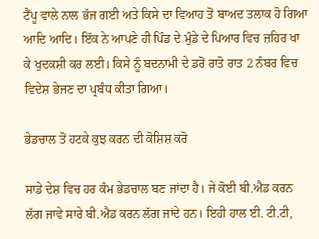ਟੈਂਪੂ ਵਾਲੇ ਨਾਲ ਭੱਜ ਗਈ ਅਤੇ ਕਿਸੇ ਦਾ ਵਿਆਹ ਤੋਂ ਬਾਅਦ ਤਲਾਕ ਹੋ ਗਿਆ ਆਦਿ ਆਦਿ। ਇੱਕ ਨੇ ਆਪਣੇ ਹੀ ਪਿੰਡ ਦੇ ਮੁੰਡੇ ਦੇ ਪਿਆਰ ਵਿਚ ਜ਼ਹਿਰ ਖਾ ਕੇ ਖੁਦਕਸ਼ੀ ਕਰ ਲਈ। ਕਿਸੇ ਨੂੰ ਬਦਨਾਮੀ ਦੇ ਡਰੋਂ ਰਾਤੋ ਰਾਤ 2 ਨੰਬਰ ਵਿਚ ਵਿਦੇਸ਼ ਭੇਜਣ ਦਾ ਪ੍ਰਬੰਧ ਕੀਤਾ ਗਿਆ।

ਭੇਡਚਾਲ ਤੋਂ ਹਟਕੇ ਕੁਝ ਕਰਨ ਦੀ ਕੋਸ਼ਿਸ਼ ਕਰੋ

ਸਾਡੇ ਦੇਸ਼ ਵਿਚ ਹਰ ਕੰਮ ਭੇਡਚਾਲ ਬਣ ਜਾਂਦਾ ਹੈ। ਜੇ ਕੋਈ ਬੀ.ਐਡ ਕਰਨ ਲੱਗ ਜਾਵੇ ਸਾਰੇ ਬੀ.ਐਡ ਕਰਨ ਲੱਗ ਜਾਂਦੇ ਹਨ। ਇਹੀ ਹਾਲ ਈ. ਟੀ.ਟੀ,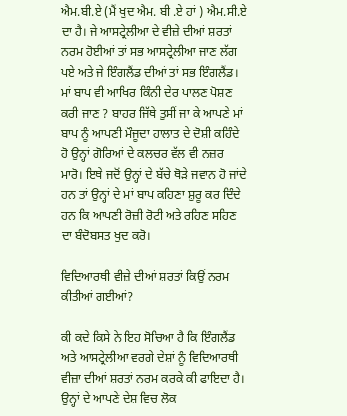ਐਮ.ਬੀ.ਏ (ਮੈਂ ਖੁਦ ਐਮ. ਬੀ .ਏ ਹਾਂ ) ਐਮ.ਸੀ.ਏ ਦਾ ਹੈ। ਜੇ ਆਸਟ੍ਰੇਲੀਆ ਦੇ ਵੀਜ਼ੇ ਦੀਆਂ ਸ਼ਰਤਾਂ ਨਰਮ ਹੋਈਆਂ ਤਾਂ ਸਭ ਆਸਟ੍ਰੇਲੀਆ ਜਾਣ ਲੱਗ ਪਏ ਅਤੇ ਜੇ ਇੰਗਲੈਂਡ ਦੀਆਂ ਤਾਂ ਸਭ ਇੰਗਲੈਂਡ। ਮਾਂ ਬਾਪ ਵੀ ਆਖਿਰ ਕਿੰਨੀ ਦੇਰ ਪਾਲਣ ਪੋਸ਼ਣ ਕਰੀ ਜਾਣ ? ਬਾਹਰ ਜਿੱਥੇ ਤੁਸੀਂ ਜਾ ਕੇ ਆਪਣੇ ਮਾਂ ਬਾਪ ਨੂੰ ਆਪਣੀ ਮੌਜੂਦਾ ਹਾਲਾਤ ਦੇ ਦੋਸ਼ੀ ਕਹਿੰਦੇ ਹੋ ਉਨ੍ਹਾਂ ਗੋਰਿਆਂ ਦੇ ਕਲਚਰ ਵੱਲ ਵੀ ਨਜ਼ਰ ਮਾਰੋ। ਇਥੇ ਜਦੋਂ ਉਨ੍ਹਾਂ ਦੇ ਬੱਚੇ ਥੋੜੇ ਜਵਾਨ ਹੋ ਜਾਂਦੇ ਹਨ ਤਾਂ ਉਨ੍ਹਾਂ ਦੇ ਮਾਂ ਬਾਪ ਕਹਿਣਾ ਸ਼ੁਰੂ ਕਰ ਦਿੰਦੇ ਹਨ ਕਿ ਆਪਣੀ ਰੋਜ਼ੀ ਰੋਟੀ ਅਤੇ ਰਹਿਣ ਸਹਿਣ ਦਾ ਬੰਦੋਬਸਤ ਖੁਦ ਕਰੋ।

ਵਿਦਿਆਰਥੀ ਵੀਜ਼ੇ ਦੀਆਂ ਸ਼ਰਤਾਂ ਕਿਉਂ ਨਰਮ ਕੀਤੀਆਂ ਗਈਆਂ?

ਕੀ ਕਦੇ ਕਿਸੇ ਨੇ ਇਹ ਸੋਚਿਆ ਹੈ ਕਿ ਇੰਗਲੈਂਡ ਅਤੇ ਆਸਟ੍ਰੇਲੀਆ ਵਰਗੇ ਦੇਸ਼ਾਂ ਨੂੰ ਵਿਦਿਆਰਥੀ ਵੀਜ਼ਾ ਦੀਆਂ ਸ਼ਰਤਾਂ ਨਰਮ ਕਰਕੇ ਕੀ ਫਾਇਦਾ ਹੈ। ਉਨ੍ਹਾਂ ਦੇ ਆਪਣੇ ਦੇਸ਼ ਵਿਚ ਲੋਕ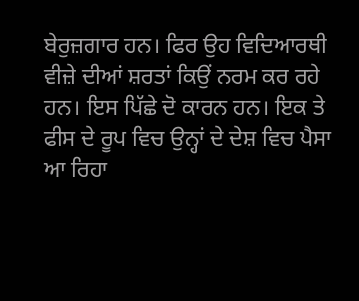ਬੇਰੁਜ਼ਗਾਰ ਹਨ। ਫਿਰ ਉਹ ਵਿਦਿਆਰਥੀ ਵੀਜ਼ੇ ਦੀਆਂ ਸ਼ਰਤਾਂ ਕਿਉਂ ਨਰਮ ਕਰ ਰਹੇ ਹਨ। ਇਸ ਪਿੱਛੇ ਦੋ ਕਾਰਨ ਹਨ। ਇਕ ਤੇ ਫੀਸ ਦੇ ਰੂਪ ਵਿਚ ਉਨ੍ਹਾਂ ਦੇ ਦੇਸ਼ ਵਿਚ ਪੈਸਾ ਆ ਰਿਹਾ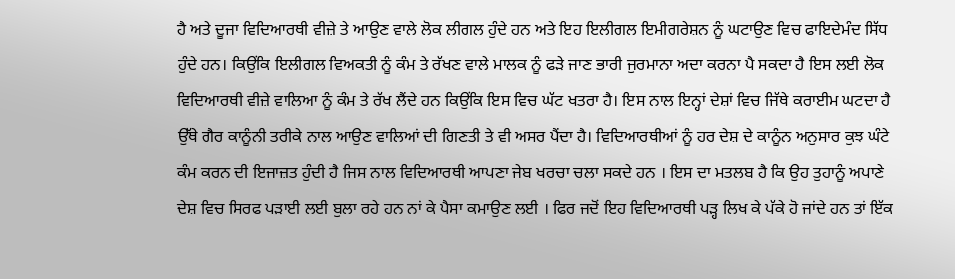ਹੈ ਅਤੇ ਦੂਜਾ ਵਿਦਿਆਰਥੀ ਵੀਜ਼ੇ ਤੇ ਆਉਣ ਵਾਲੇ ਲੋਕ ਲੀਗਲ ਹੁੰਦੇ ਹਨ ਅਤੇ ਇਹ ਇਲੀਗਲ ਇਮੀਗਰੇਸ਼ਨ ਨੂੰ ਘਟਾਉਣ ਵਿਚ ਫਾਇਦੇਮੰਦ ਸਿੱਧ ਹੁੰਦੇ ਹਨ। ਕਿਉਂਕਿ ਇਲੀਗਲ ਵਿਅਕਤੀ ਨੂੰ ਕੰਮ ਤੇ ਰੱਖਣ ਵਾਲੇ ਮਾਲਕ ਨੂੰ ਫੜੇ ਜਾਣ ਭਾਰੀ ਜੁਰਮਾਨਾ ਅਦਾ ਕਰਨਾ ਪੈ ਸਕਦਾ ਹੈ ਇਸ ਲਈ ਲੋਕ ਵਿਦਿਆਰਥੀ ਵੀਜ਼ੇ ਵਾਲਿਆ ਨੂੰ ਕੰਮ ਤੇ ਰੱਖ ਲੈਂਦੇ ਹਨ ਕਿਉਂਕਿ ਇਸ ਵਿਚ ਘੱਟ ਖਤਰਾ ਹੈ। ਇਸ ਨਾਲ ਇਨ੍ਹਾਂ ਦੇਸ਼ਾਂ ਵਿਚ ਜਿੱਥੇ ਕਰਾਈਮ ਘਟਦਾ ਹੈ ਉੱਥੇ ਗੈਰ ਕਾਨੂੰਨੀ ਤਰੀਕੇ ਨਾਲ ਆਉਣ ਵਾਲਿਆਂ ਦੀ ਗਿਣਤੀ ਤੇ ਵੀ ਅਸਰ ਪੈਂਦਾ ਹੈ। ਵਿਦਿਆਰਥੀਆਂ ਨੂੰ ਹਰ ਦੇਸ਼ ਦੇ ਕਾਨੂੰਨ ਅਨੁਸਾਰ ਕੁਝ ਘੰਟੇ ਕੰਮ ਕਰਨ ਦੀ ਇਜਾਜ਼ਤ ਹੁੰਦੀ ਹੈ ਜਿਸ ਨਾਲ ਵਿਦਿਆਰਥੀ ਆਪਣਾ ਜੇਬ ਖਰਚਾ ਚਲਾ ਸਕਦੇ ਹਨ । ਇਸ ਦਾ ਮਤਲਬ ਹੈ ਕਿ ਉਹ ਤੁਹਾਨੂੰ ਅਪਾਣੇ ਦੇਸ਼ ਵਿਚ ਸਿਰਫ ਪੜਾਈ ਲਈ ਬੁਲਾ ਰਹੇ ਹਨ ਨਾਂ ਕੇ ਪੈਸਾ ਕਮਾਉਣ ਲਈ । ਫਿਰ ਜਦੋਂ ਇਹ ਵਿਦਿਆਰਥੀ ਪੜ੍ਹ ਲਿਖ ਕੇ ਪੱਕੇ ਹੋ ਜਾਂਦੇ ਹਨ ਤਾਂ ਇੱਕ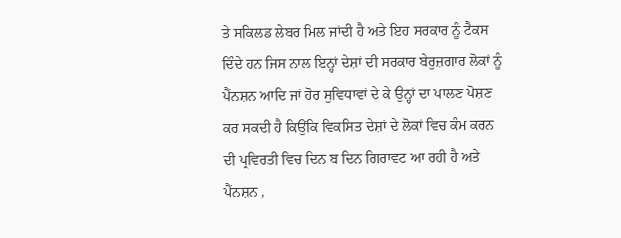ਤੇ ਸਕਿਲਡ ਲੇਬਰ ਮਿਲ ਜਾਂਦੀ ਹੈ ਅਤੇ ਇਹ ਸਰਕਾਰ ਨੂੰ ਟੈਕਸ ਦਿੰਦੇ ਹਨ ਜਿਸ ਨਾਲ ਇਨ੍ਹਾਂ ਦੇਸ਼ਾਂ ਦੀ ਸਰਕਾਰ ਬੇਰੁਜ਼ਗਾਰ ਲੋਕਾਂ ਨੂੰ ਪੈਂਨਸ਼ਨ ਆਦਿ ਜਾਂ ਹੋਰ ਸੁਵਿਧਾਵਾਂ ਦੇ ਕੇ ਉਨ੍ਹਾਂ ਦਾ ਪਾਲਣ ਪੋਸ਼ਣ ਕਰ ਸਕਦੀ ਹੈ ਕਿਉਂਕਿ ਵਿਕਸਿਤ ਦੇਸ਼ਾਂ ਦੇ ਲੋਕਾਂ ਵਿਚ ਕੰਮ ਕਰਨ ਦੀ ਪ੍ਰਵਿਰਤੀ ਵਿਚ ਦਿਨ ਬ ਦਿਨ ਗਿਰਾਵਟ ਆ ਰਹੀ ਹੈ ਅਤੇ ਪੈਂਨਸ਼ਨ ,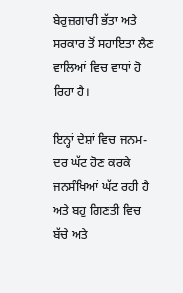ਬੇਰੁਜ਼ਗਾਰੀ ਭੱਤਾ ਅਤੇ ਸਰਕਾਰ ਤੋਂ ਸਹਾਇਤਾ ਲੈਣ ਵਾਲਿਆਂ ਵਿਚ ਵਾਧਾਂ ਹੋ ਰਿਹਾ ਹੈ।

ਇਨ੍ਹਾਂ ਦੇਸ਼ਾਂ ਵਿਚ ਜਨਮ-ਦਰ ਘੱਟ ਹੋਣ ਕਰਕੇ ਜਨਸੰਖਿਆਂ ਘੱਟ ਰਹੀ ਹੈ ਅਤੇ ਬਹੁ ਗਿਣਤੀ ਵਿਚ ਬੱਚੇ ਅਤੇ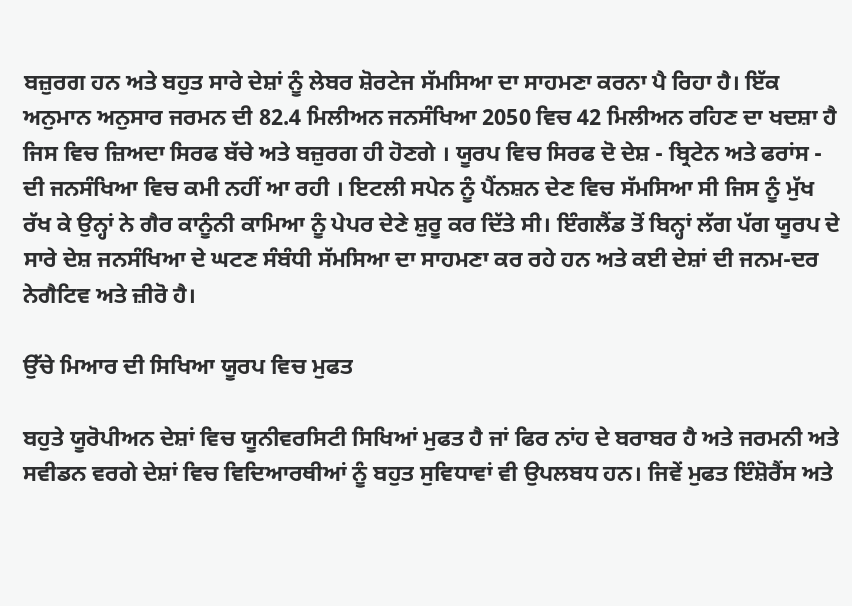ਬਜ਼ੁਰਗ ਹਨ ਅਤੇ ਬਹੁਤ ਸਾਰੇ ਦੇਸ਼ਾਂ ਨੂੰ ਲੇਬਰ ਸ਼ੋਰਟੇਜ ਸੱਮਸਿਆ ਦਾ ਸਾਹਮਣਾ ਕਰਨਾ ਪੈ ਰਿਹਾ ਹੈ। ਇੱਕ ਅਨੁਮਾਨ ਅਨੁਸਾਰ ਜਰਮਨ ਦੀ 82.4 ਮਿਲੀਅਨ ਜਨਸੰਖਿਆ 2050 ਵਿਚ 42 ਮਿਲੀਅਨ ਰਹਿਣ ਦਾ ਖਦਸ਼ਾ ਹੈ ਜਿਸ ਵਿਚ ਜ਼ਿਅਦਾ ਸਿਰਫ ਬੱਚੇ ਅਤੇ ਬਜ਼ੁਰਗ ਹੀ ਹੋਣਗੇ । ਯੂਰਪ ਵਿਚ ਸਿਰਫ ਦੋ ਦੇਸ਼ - ਬ੍ਰਿਟੇਨ ਅਤੇ ਫਰਾਂਸ - ਦੀ ਜਨਸੰਖਿਆ ਵਿਚ ਕਮੀ ਨਹੀਂ ਆ ਰਹੀ । ਇਟਲੀ ਸਪੇਨ ਨੂੰ ਪੈਂਨਸ਼ਨ ਦੇਣ ਵਿਚ ਸੱਮਸਿਆ ਸੀ ਜਿਸ ਨੂੰ ਮੁੱਖ ਰੱਖ ਕੇ ਉਨ੍ਹਾਂ ਨੇ ਗੈਰ ਕਾਨੂੰਨੀ ਕਾਮਿਆ ਨੂੰ ਪੇਪਰ ਦੇਣੇ ਸ਼ੁਰੂ ਕਰ ਦਿੱਤੇ ਸੀ। ਇੰਗਲੈਂਡ ਤੋਂ ਬਿਨ੍ਹਾਂ ਲੱਗ ਪੱਗ ਯੂਰਪ ਦੇ ਸਾਰੇ ਦੇਸ਼ ਜਨਸੰਖਿਆ ਦੇ ਘਟਣ ਸੰਬੰਧੀ ਸੱਮਸਿਆ ਦਾ ਸਾਹਮਣਾ ਕਰ ਰਹੇ ਹਨ ਅਤੇ ਕਈ ਦੇਸ਼ਾਂ ਦੀ ਜਨਮ-ਦਰ ਨੇਗੈਟਿਵ ਅਤੇ ਜ਼ੀਰੋ ਹੈ।

ਉੱਚੇ ਮਿਆਰ ਦੀ ਸਿਖਿਆ ਯੂਰਪ ਵਿਚ ਮੁਫਤ

ਬਹੁਤੇ ਯੂਰੋਪੀਅਨ ਦੇਸ਼ਾਂ ਵਿਚ ਯੂਨੀਵਰਸਿਟੀ ਸਿਖਿਆਂ ਮੁਫਤ ਹੈ ਜਾਂ ਫਿਰ ਨਾਂਹ ਦੇ ਬਰਾਬਰ ਹੈ ਅਤੇ ਜਰਮਨੀ ਅਤੇ ਸਵੀਡਨ ਵਰਗੇ ਦੇਸ਼ਾਂ ਵਿਚ ਵਿਦਿਆਰਥੀਆਂ ਨੂੰ ਬਹੁਤ ਸੁਵਿਧਾਵਾਂ ਵੀ ਉਪਲਬਧ ਹਨ। ਜਿਵੇਂ ਮੁਫਤ ਇੰਸ਼ੋਰੈਂਸ ਅਤੇ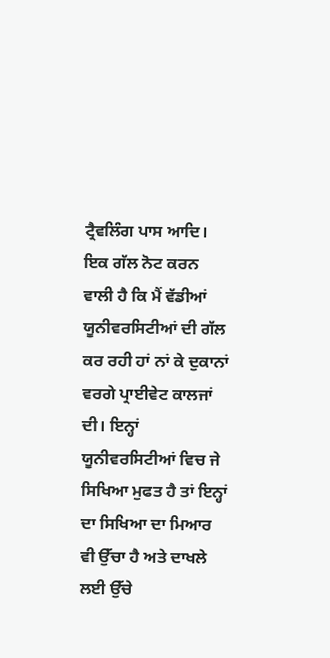ਟ੍ਰੈਵਲਿੰਗ ਪਾਸ ਆਦਿ। ਇਕ ਗੱਲ ਨੋਟ ਕਰਨ ਵਾਲੀ ਹੈ ਕਿ ਮੈਂ ਵੱਡੀਆਂ ਯੂਨੀਵਰਸਿਟੀਆਂ ਦੀ ਗੱਲ ਕਰ ਰਹੀ ਹਾਂ ਨਾਂ ਕੇ ਦੁਕਾਨਾਂ ਵਰਗੇ ਪ੍ਰਾਈਵੇਟ ਕਾਲਜਾਂ ਦੀ। ਇਨ੍ਹਾਂ ਯੂਨੀਵਰਸਿਟੀਆਂ ਵਿਚ ਜੇ ਸਿਖਿਆ ਮੁਫਤ ਹੈ ਤਾਂ ਇਨ੍ਹਾਂ ਦਾ ਸਿਖਿਆ ਦਾ ਮਿਆਰ ਵੀ ਉੱਚਾ ਹੈ ਅਤੇ ਦਾਖਲੇ ਲਈ ਉੱਚੇ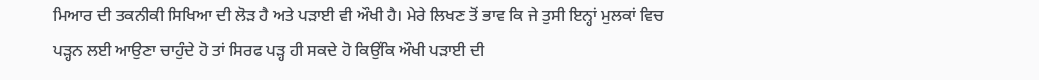ਮਿਆਰ ਦੀ ਤਕਨੀਕੀ ਸਿਖਿਆ ਦੀ ਲੋੜ ਹੈ ਅਤੇ ਪੜਾਈ ਵੀ ਔਖੀ ਹੈ। ਮੇਰੇ ਲਿਖਣ ਤੋਂ ਭਾਵ ਕਿ ਜੇ ਤੁਸੀ ਇਨ੍ਹਾਂ ਮੁਲਕਾਂ ਵਿਚ ਪੜ੍ਹਨ ਲਈ ਆਉਣਾ ਚਾਹੁੰਦੇ ਹੋ ਤਾਂ ਸਿਰਫ ਪੜ੍ਹ ਹੀ ਸਕਦੇ ਹੋ ਕਿਉਂਕਿ ਔਖੀ ਪੜਾਈ ਦੀ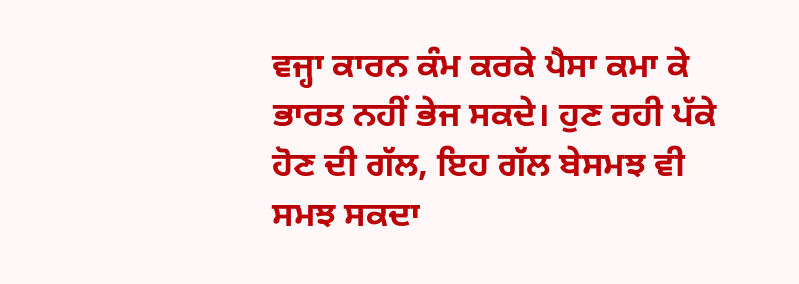ਵਜ੍ਹਾ ਕਾਰਨ ਕੰਮ ਕਰਕੇ ਪੈਸਾ ਕਮਾ ਕੇ ਭਾਰਤ ਨਹੀਂ ਭੇਜ ਸਕਦੇ। ਹੁਣ ਰਹੀ ਪੱਕੇ ਹੋਣ ਦੀ ਗੱਲ, ਇਹ ਗੱਲ ਬੇਸਮਝ ਵੀ ਸਮਝ ਸਕਦਾ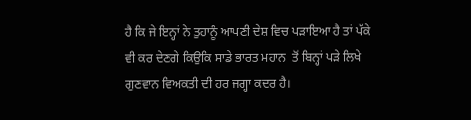ਹੈ ਕਿ ਜੇ ਇਨ੍ਹਾਂ ਨੇ ਤੁਹਾਨੂੰ ਆਪਣੀ ਦੇਸ਼ ਵਿਚ ਪੜਾਇਆ ਹੈ ਤਾਂ ਪੱਕੇ ਵੀ ਕਰ ਦੇਣਗੇ ਕਿਉਕਿ ਸਾਡੇ ਭਾਰਤ ਮਹਾਨ  ਤੋਂ ਬਿਨ੍ਹਾਂ ਪੜੇ ਲਿਖੇ ਗੁਣਵਾਨ ਵਿਅਕਤੀ ਦੀ ਹਰ ਜਗ੍ਹਾ ਕਦਰ ਹੈ।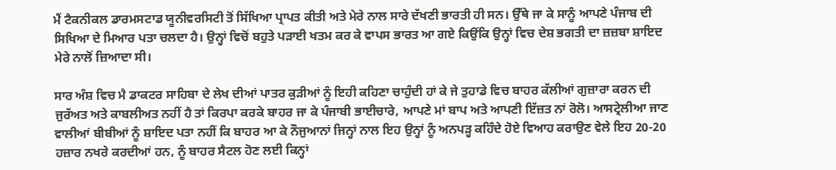ਮੈਂ ਟੈਕਨੀਕਲ ਡਾਰਮਸਟਾਡ ਯੂਨੀਵਰਸਿਟੀ ਤੋਂ ਸਿੱਖਿਆ ਪ੍ਰਾਪਤ ਕੀਤੀ ਅਤੇ ਮੇਰੇ ਨਾਲ ਸਾਰੇ ਦੱਖਣੀ ਭਾਰਤੀ ਹੀ ਸਨ। ਉੱਥੇ ਜਾ ਕੇ ਸਾਨੂੰ ਆਪਣੇ ਪੰਜਾਬ ਦੀ ਸਿਖਿਆ ਦੇ ਮਿਆਰ ਪਤਾ ਚਲਦਾ ਹੈ। ਉਨ੍ਹਾਂ ਵਿਚੋਂ ਬਹੁਤੇ ਪੜਾਈ ਖਤਮ ਕਰ ਕੇ ਵਾਪਸ ਭਾਰਤ ਆ ਗਏ ਕਿਉਂਕਿ ਉਨ੍ਹਾਂ ਵਿਚ ਦੇਸ਼ ਭਗਤੀ ਦਾ ਜ਼ਜ਼ਬਾ ਸ਼ਾਇਦ ਮੇਰੇ ਨਾਲੋਂ ਜ਼ਿਆਦਾ ਸੀ।

ਸਾਰ ਅੰਸ਼ ਵਿਚ ਮੈ ਡਾਕਟਰ ਸਾਹਿਬਾ ਦੇ ਲੇਖ ਦੀਆਂ ਪਾਤਰ ਕੁੜੀਆਂ ਨੂੰ ਇਹੀ ਕਹਿਣਾ ਚਾਹੁੰਦੀ ਹਾਂ ਕੇ ਜੇ ਤੁਹਾਡੇ ਵਿਚ ਬਾਹਰ ਕੱਲੀਆਂ ਗੁਜ਼ਾਰਾ ਕਰਨ ਦੀ ਜੁਰੱਅਤ ਅਤੇ ਕਾਬਲੀਅਤ ਨਹੀਂ ਹੈ ਤਾਂ ਕਿਰਪਾ ਕਰਕੇ ਬਾਹਰ ਜਾ ਕੇ ਪੰਜਾਬੀ ਭਾਈਚਾਰੇ, ਆਪਣੇ ਮਾਂ ਬਾਪ ਅਤੇ ਆਪਣੀ ਇੱਜ਼ਤ ਨਾਂ ਰੋਲੋ। ਆਸਟ੍ਰੇਲੀਆ ਜਾਣ ਵਾਲੀਆਂ ਬੀਬੀਆਂ ਨੂੰ ਸ਼ਾਇਦ ਪਤਾ ਨਹੀਂ ਕਿ ਬਾਹਰ ਆ ਕੇ ਨੌਜੁਆਨਾਂ ਜਿਨ੍ਹਾਂ ਨਾਲ ਇਹ ਉਨ੍ਹਾਂ ਨੂੰ ਅਨਪੜ੍ਹ ਕਹਿੰਦੇ ਹੋਏ ਵਿਆਹ ਕਰਾਉਣ ਵੇਲੇ ਇਹ 20-20 ਹਜ਼ਾਰ ਨਖਰੇ ਕਰਦੀਆਂ ਹਨ, ਨੂੰ ਬਾਹਰ ਸੈਟਲ ਹੋਣ ਲਈ ਕਿਨ੍ਹਾਂ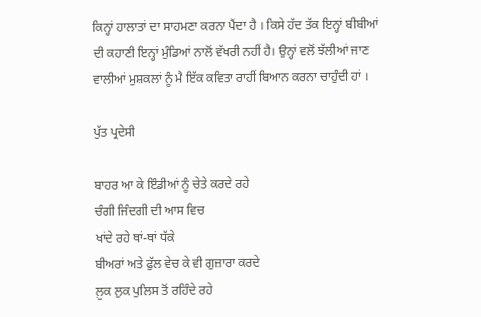ਕਿਨ੍ਹਾਂ ਹਾਲਾਤਾਂ ਦਾ ਸਾਹਮਣਾ ਕਰਨਾ ਪੈਂਦਾ ਹੈ । ਕਿਸੇ ਹੱਦ ਤੱਕ ਇਨ੍ਹਾਂ ਬੀਬੀਆਂ ਦੀ ਕਹਾਣੀ ਇਨ੍ਹਾਂ ਮੁੰਡਿਆਂ ਨਾਲੋਂ ਵੱਖਰੀ ਨਹੀਂ ਹੈ। ਉਨ੍ਹਾਂ ਵਲੋਂ ਝੱਲੀਆਂ ਜਾਣ ਵਾਲੀਆਂ ਮੁਸ਼ਕਲਾਂ ਨੂੰ ਮੈ ਇੱਕ ਕਵਿਤਾ ਰਾਹੀਂ ਬਿਆਨ ਕਰਨਾ ਚਾਹੁੰਦੀ ਹਾਂ ।

ਪੁੱਤ ਪ੍ਰਦੇਸੀ

ਬਾਹਰ ਆ ਕੇ ਇੰਡੀਆਂ ਨੂੰ ਚੇਤੇ ਕਰਦੇ ਰਹੇ
ਚੰਗੀ ਜਿੰਦਗੀ ਦੀ ਆਸ ਵਿਚ
ਖਾਂਦੇ ਰਹੇ ਥਾਂ-ਥਾਂ ਧੱਕੇ
ਬੀਅਰਾਂ ਅਤੇ ਫੁੱਲ ਵੇਚ ਕੇ ਵੀ ਗੁਜ਼ਾਰਾ ਕਰਦੇ
ਲ਼ੁਕ ਲੁਕ ਪੁਲਿਸ ਤੋਂ ਰਹਿੰਦੇ ਰਹੇ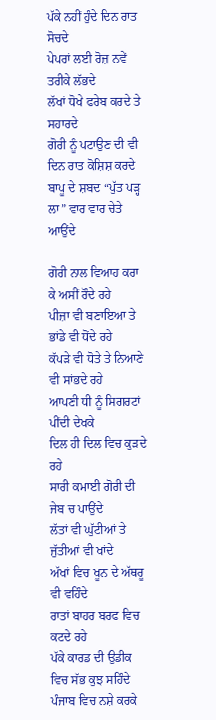ਪੱਕੇ ਨਹੀਂ ਹੁੰਦੇ ਦਿਨ ਰਾਤ ਸੋਚਦੇ
ਪੇਪਰਾਂ ਲਈ ਰੋਜ਼ ਨਵੇਂ ਤਰੀਕੇ ਲੱਭਦੇ
ਲੱਖਾਂ ਧੋਖੇ ਫਰੇਬ ਕਰਦੇ ਤੇ ਸਹਾਰਦੇ
ਗੋਰੀ ਨੂੰ ਪਟਾਉਣ ਦੀ ਵੀ
ਦਿਨ ਰਾਤ ਕੋਸ਼ਿਸ਼ ਕਰਦੇ
ਬਾਪੂ ਦੇ ਸ਼ਬਦ “ਪੁੱਤ ਪੜ੍ਹ ਲਾ” ਵਾਰ ਵਾਰ ਚੇਤੇ ਆਉਂਦੇ

ਗੋਰੀ ਨਾਲ ਵਿਆਹ ਕਰਾ ਕੇ ਅਸੀਂ ਰੌਦੇ ਰਹੇ
ਪੀਜ਼ਾ ਵੀ ਬਣਾਇਆ ਤੇ ਭਾਂਡੇ ਵੀ ਧੋਂਦੇ ਰਹੇ
ਕੱਪੜੇ ਵੀ ਧੋਤੇ ਤੇ ਨਿਆਣੇ ਵੀ ਸਾਂਭਦੇ ਰਹੇ
ਆਪਣੀ ਧੀ ਨੂੰ ਸਿਗਰਟਾਂ ਪੀਂਦੀ ਦੇਖਕੇ
ਦਿਲ ਹੀ ਦਿਲ ਵਿਚ ਕੁੜਦੇ ਰਹੇ
ਸਾਰੀ ਕਮਾਈ ਗੋਰੀ ਦੀ ਜੇਬ ਚ ਪਾਉਂਦੇ
ਲੱਤਾਂ ਵੀ ਘੁੱਟੀਆਂ ਤੇ ਜੁੱਤੀਆਂ ਵੀ ਖਾਂਦੇ
ਅੱਖਾਂ ਵਿਚ ਖੂਨ ਦੇ ਅੱਥਰੂ ਵੀ ਵਹਿੰਦੇ
ਰਾਤਾਂ ਬਾਹਰ ਬਰਫ ਵਿਚ ਕਟਦੇ ਰਹੇ
ਪੱਕੇ ਕਾਰਡ ਦੀ ਉਡੀਕ ਵਿਚ ਸੱਭ ਕੁਝ ਸਹਿੰਦੇ
ਪੰਜਾਬ ਵਿਚ ਨਸ਼ੇ ਕਰਕੇ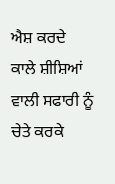ਐਸ਼ ਕਰਦੇ
ਕਾਲੇ ਸ਼ੀਸ਼ਿਆਂ ਵਾਲੀ ਸਫਾਰੀ ਨੂੰ ਚੇਤੇ ਕਰਕੇ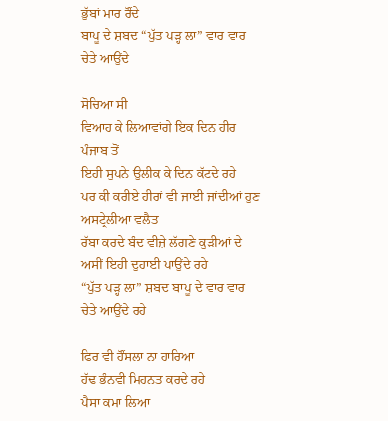ਭੁੱਬਾਂ ਮਾਰ ਰੌਂਦੇ
ਬਾਪੂ ਦੇ ਸ਼ਬਦ “ਪੁੱਤ ਪੜ੍ਹ ਲਾ” ਵਾਰ ਵਾਰ ਚੇਤੇ ਆਉਂਦੇ

ਸੋਚਿਆ ਸੀ
ਵਿਆਹ ਕੇ ਲਿਆਵਾਂਗੇ ਇਕ ਦਿਨ ਹੀਰ ਪੰਜਾਬ ਤੋਂ
ਇਹੀ ਸੁਪਨੇ ਉਲੀਕ ਕੇ ਦਿਨ ਕੱਟਦੇ ਰਹੇ
ਪਰ ਕੀ ਕਰੀਏ ਹੀਰਾਂ ਵੀ ਜਾਈ ਜਾਂਦੀਆਂ ਹੁਣ ਅਸਟ੍ਰੇਲੀਆ ਵਲੈਤ
ਰੱਬਾ ਕਰਦੇ ਬੰਦ ਵੀਜ਼ੇ ਲੱਗਣੇ ਕੁੜੀਆਂ ਦੇ
ਅਸੀਂ ਇਹੀ ਦੁਹਾਈ ਪਾਉਂਦੇ ਰਹੇ
“ਪੁੱਤ ਪੜ੍ਹ ਲਾ” ਸ਼ਬਦ ਬਾਪੂ ਦੇ ਵਾਰ ਵਾਰ ਚੇਤੇ ਆਉਂਦੇ ਰਹੇ

ਫਿਰ ਵੀ ਹੌਂਸਲਾ ਨਾ ਹਾਰਿਆ
ਹੱਢ ਭੰਨਵੀ ਮਿਹਨਤ ਕਰਦੇ ਰਹੇ
ਪੈਸਾ ਕਮਾ ਲਿਆ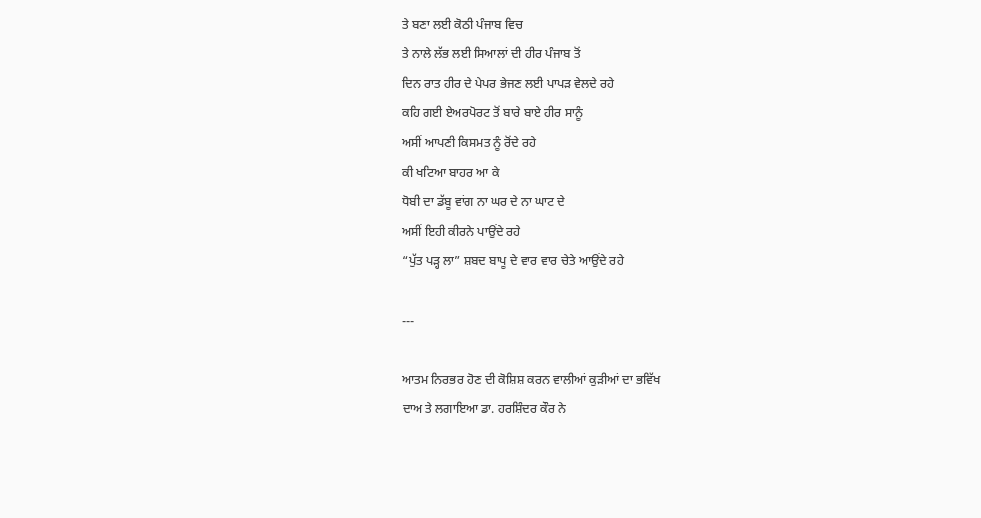ਤੇ ਬਣਾ ਲਈ ਕੋਠੀ ਪੰਜਾਬ ਵਿਚ
ਤੇ ਨਾਲੇ ਲੱਭ ਲਈ ਸਿਆਲਾਂ ਦੀ ਹੀਰ ਪੰਜਾਬ ਤੋਂ
ਦਿਨ ਰਾਤ ਹੀਰ ਦੇ ਪੇਪਰ ਭੇਜਣ ਲਈ ਪਾਪੜ ਵੇਲਦੇ ਰਹੇ
ਕਹਿ ਗਈ ਏਅਰਪੋਰਟ ਤੋਂ ਬਾਰੇ ਬਾਏ ਹੀਰ ਸਾਨੂੰ
ਅਸੀਂ ਆਪਣੀ ਕਿਸਮਤ ਨੂੰ ਰੋਂਦੇ ਰਹੇ
ਕੀ ਖਟਿਆ ਬਾਹਰ ਆ ਕੇ
ਧੋਬੀ ਦਾ ਡੱਬੂ ਵਾਂਗ ਨਾ ਘਰ ਦੇ ਨਾ ਘਾਟ ਦੇ
ਅਸੀਂ ਇਹੀ ਕੀਰਨੇ ਪਾਉਂਦੇ ਰਹੇ
“ਪੁੱਤ ਪੜ੍ਹ ਲਾ” ਸ਼ਬਦ ਬਾਪੂ ਦੇ ਵਾਰ ਵਾਰ ਚੇਤੇ ਆਉਂਦੇ ਰਹੇ

---

ਆਤਮ ਨਿਰਭਰ ਹੋਣ ਦੀ ਕੋਸ਼ਿਸ਼ ਕਰਨ ਵਾਲੀਆਂ ਕੁੜੀਆਂ ਦਾ ਭਵਿੱਖ
ਦਾਅ ਤੇ ਲਗਾਇਆ ਡਾ. ਹਰਸ਼ਿੰਦਰ ਕੌਰ ਨੇ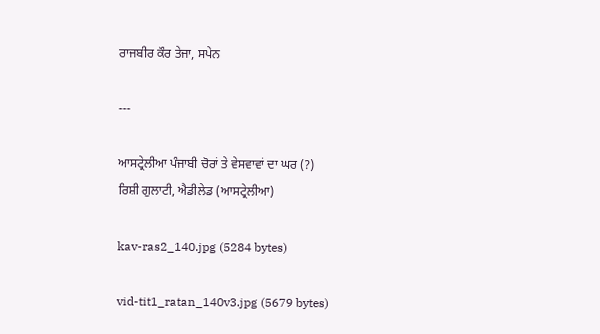ਰਾਜਬੀਰ ਕੌਰ ਤੇਜਾ, ਸਪੇਨ

---

ਆਸਟ੍ਰੇਲੀਆ ਪੰਜਾਬੀ ਚੋਰਾਂ ਤੇ ਵੇਸਵਾਵਾਂ ਦਾ ਘਰ (?)
ਰਿਸ਼ੀ ਗੁਲਾਟੀ, ਐਡੀਲੇਡ (ਆਸਟ੍ਰੇਲੀਆ)

kav-ras2_140.jpg (5284 bytes)

vid-tit1_ratan_140v3.jpg (5679 bytes)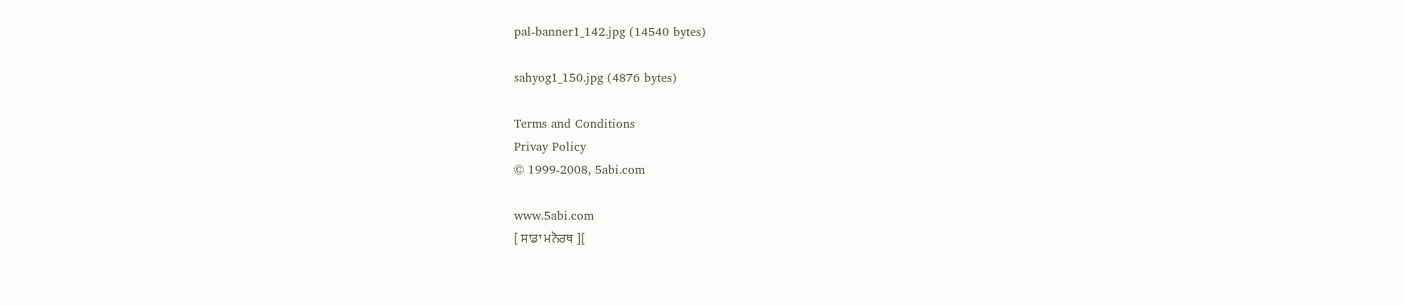pal-banner1_142.jpg (14540 bytes)

sahyog1_150.jpg (4876 bytes)

Terms and Conditions
Privay Policy
© 1999-2008, 5abi.com

www.5abi.com
[ ਸਾਡਾ ਮਨੋਰਥ ][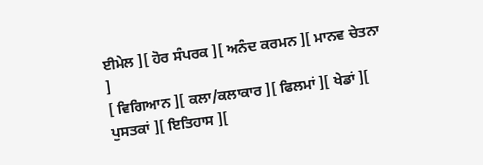ਈਮੇਲ ][ ਹੋਰ ਸੰਪਰਕ ][ ਅਨੰਦ ਕਰਮਨ ][ ਮਾਨਵ ਚੇਤਨਾ ]
[ ਵਿਗਿਆਨ ][ ਕਲਾ/ਕਲਾਕਾਰ ][ ਫਿਲਮਾਂ ][ ਖੇਡਾਂ ][ ਪੁਸਤਕਾਂ ][ ਇਤਿਹਾਸ ][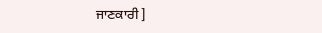ਜਾਣਕਾਰੀ ]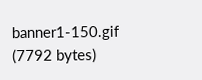banner1-150.gif (7792 bytes)